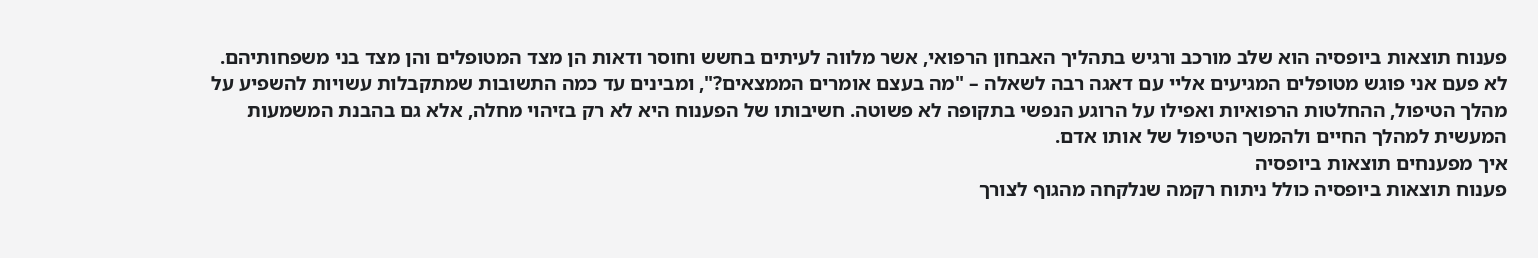פענוח תוצאות ביופסיה הוא שלב מורכב ורגיש בתהליך האבחון הרפואי, אשר מלווה לעיתים בחשש וחוסר ודאות הן מצד המטופלים והן מצד בני משפחותיהם. לא פעם אני פוגש מטופלים המגיעים אליי עם דאגה רבה לשאלה – "מה בעצם אומרים הממצאים?", ומבינים עד כמה התשובות שמתקבלות עשויות להשפיע על מהלך הטיפול, ההחלטות הרפואיות ואפילו על הרוגע הנפשי בתקופה לא פשוטה. חשיבותו של הפענוח היא לא רק בזיהוי מחלה, אלא גם בהבנת המשמעות המעשית למהלך החיים ולהמשך הטיפול של אותו אדם.
איך מפענחים תוצאות ביופסיה
פענוח תוצאות ביופסיה כולל ניתוח רקמה שנלקחה מהגוף לצורך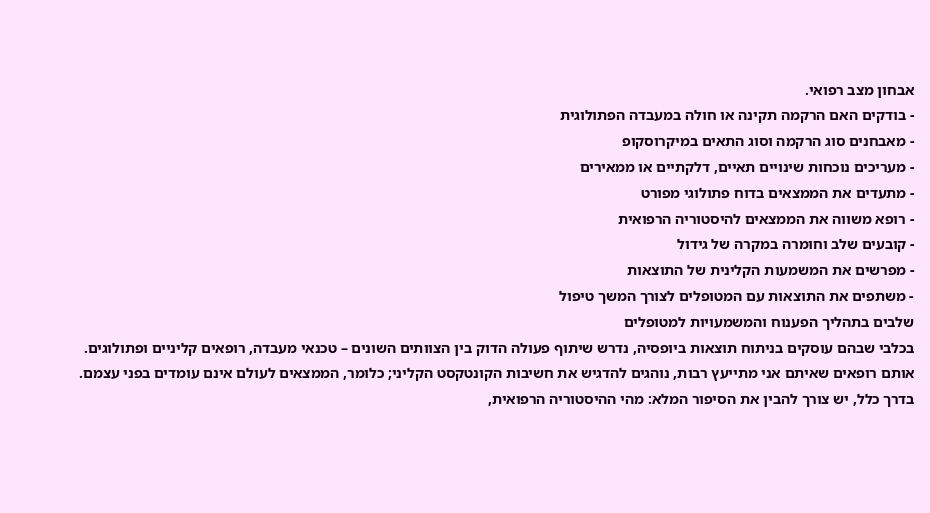אבחון מצב רפואי.
- בודקים האם הרקמה תקינה או חולה במעבדה הפתולוגית
- מאבחנים סוג הרקמה וסוג התאים במיקרוסקופ
- מעריכים נוכחות שינויים תאיים, דלקתיים או ממאירים
- מתעדים את הממצאים בדוח פתולוגי מפורט
- רופא משווה את הממצאים להיסטוריה הרפואית
- קובעים שלב וחומרה במקרה של גידול
- מפרשים את המשמעות הקלינית של התוצאות
- משתפים את התוצאות עם המטופלים לצורך המשך טיפול
שלבים בתהליך הפענוח והמשמעויות למטופלים
בכלבי שבהם עוסקים בניתוח תוצאות ביופסיה, נדרש שיתוף פעולה הדוק בין הצוותים השונים – טכנאי מעבדה, רופאים קליניים ופתולוגים. אותם רופאים שאיתם אני מתייעץ רבות, נוהגים להדגיש את חשיבות הקונטקסט הקליני; כלומר, הממצאים לעולם אינם עומדים בפני עצמם. בדרך כלל, יש צורך להבין את הסיפור המלא: מהי ההיסטוריה הרפואית,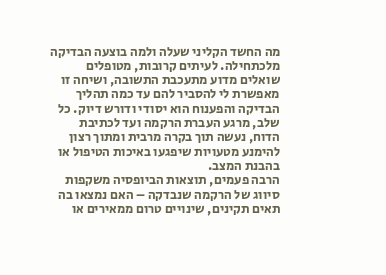מה החשד הקליני שעלה ולמה בוצעה הבדיקה מלכתחילה. לעיתים קרובות, מטופלים שואלים מדוע מתעכבת התשובה, ושיחה זו מאפשרת לי להסביר להם עד כמה תהליך הבדיקה והפענוח הוא יסודי ודורש דיוק. כל שלב, מרגע העברת הרקמה ועד לכתיבת הדוח, נעשה תוך בקרה מרבית ומתוך רצון להימנע מטעויות שיפגעו באיכות הטיפול או בהבנת המצב.
הרבה פעמים, תוצאות הביופסיה משקפות סיווג של הרקמה שנבדקה – האם נמצאו בה תאים תקינים, שינויים טרום ממאירים או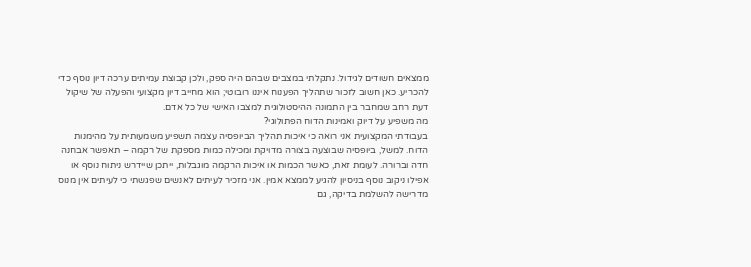ממצאים חשודים לגידול. נתקלתי במצבים שבהם היה ספק, ולכן קבוצת עמיתים ערכה דיון נוסף כדי להכריע. כאן חשוב לזכור שתהליך הפענוח איננו רובוטי; הוא מחייב דיון מקצועי והפעלה של שיקול דעת רחב שמחבר בין התמונה ההיסטולוגית למצבו האישי של כל אדם.
מה משפיע על דיוק ואמינות הדוח הפתולוגי?
בעבודתי המקצועית אני רואה כי איכות תהליך הביופסיה עצמה תשפיע משמעותית על מהימנות הדוח. למשל, ביופסיה שבוצעה בצורה מדויקת ומכילה כמות מספקת של רקמה – תאפשר אבחנה חדה וברורה. לעומת זאת, כאשר הכמות או איכות הרקמה מוגבלות, ייתכן שיידרש ניתוח נוסף או אפילו ניקוב נוסף בניסיון להגיע לממצא אמין. אני מזכיר לעיתים לאנשים שפגשתי כי לעיתים אין מנוס מדרישה להשלמת בדיקה, גם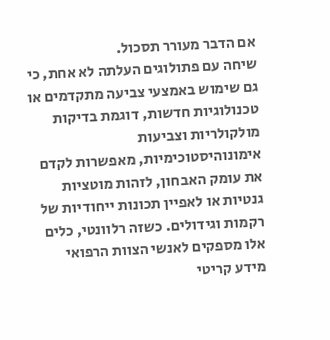אם הדבר מעורר תסכול.
שיחה עם פתולוגים העלתה לא אחת, כי גם שימוש באמצעי צביעה מתקדמים או טכנולוגיות חדשות, דוגמת בדיקות מולקולריות וצביעות אימונוהיסטוכימיות, מאפשרות לקדם את עומק האבחון, לזהות מוטציות גנטיות או לאפיין תכונות ייחודיות של רקמות וגידולים. כשזה רלוונטי, כלים אלו מספקים לאנשי הצוות הרפואי מידע קריטי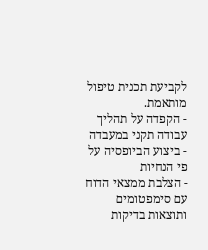לקביעת תכנית טיפול מותאמת.
- הקפדה על תהליך עבודה תקני במעבדה
- ביצוע הביופסיה על פי הנחיות
- הצלבת ממצאי הדוח עם סימפטומים ותוצאות בדיקות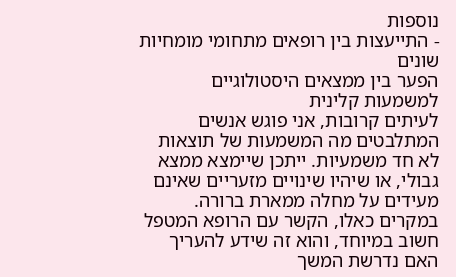נוספות
- התייעצות בין רופאים מתחומי מומחיות שונים
הפער בין ממצאים היסטולוגיים למשמעות קלינית
לעיתים קרובות, אני פוגש אנשים המתלבטים מה המשמעות של תוצאות לא חד משמעיות. ייתכן שיימצא ממצא גבולי, או שיהיו שינויים מזעריים שאינם מעידים על מחלה ממארת ברורה. במקרים כאלו, הקשר עם הרופא המטפל חשוב במיוחד, והוא זה שידע להעריך האם נדרשת המשך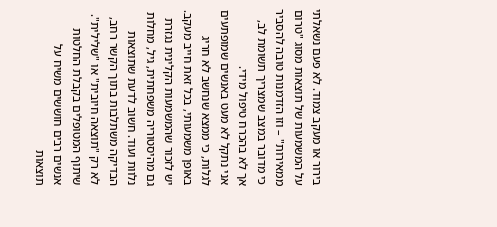בירור או מעקב צמוד. לא פעם נשאלתי על המשמעות של תוצאות מסוג "טרום ממאירות" – וזו הזדמנות טובה להסביר כי מדובר במצב שמצריך תשומת לב, אך לא בהכרח טיפול מידי.
אני נתקל לא מעט באנשים שמופתעים לגלות, כי ממצא שנחשב לא חריג באופן משמעותי, בכל זאת חייב מעקב. יש לזכור שהמשמעות הקלינית נגזרת גם מהיסטוריה משפחתית, גיל, מחלות נלוות ועוד. חשוב לדעת שתוצאות הבדיקה משתלבות בתוך הקשר רחב, לא רק "תוצאה חיובית" או "שלילית".
שיתוף המטופלים בקבלת החלטות
אנשים רבים חוששים משיח על תוצאות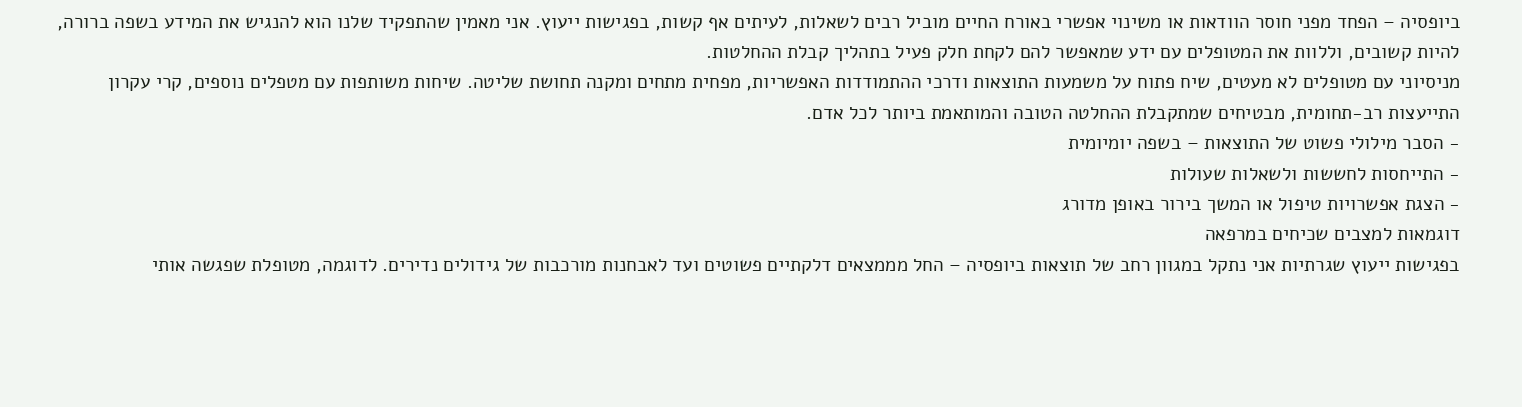ביופסיה – הפחד מפני חוסר הוודאות או משינוי אפשרי באורח החיים מוביל רבים לשאלות, לעיתים אף קשות, בפגישות ייעוץ. אני מאמין שהתפקיד שלנו הוא להנגיש את המידע בשפה ברורה, להיות קשובים, וללוות את המטופלים עם ידע שמאפשר להם לקחת חלק פעיל בתהליך קבלת ההחלטות.
מניסיוני עם מטופלים לא מעטים, שיח פתוח על משמעות התוצאות ודרכי ההתמודדות האפשריות, מפחית מתחים ומקנה תחושת שליטה. שיחות משותפות עם מטפלים נוספים, קרי עקרון התייעצות רב-תחומית, מבטיחים שמתקבלת ההחלטה הטובה והמותאמת ביותר לכל אדם.
- הסבר מילולי פשוט של התוצאות – בשפה יומיומית
- התייחסות לחששות ולשאלות שעולות
- הצגת אפשרויות טיפול או המשך בירור באופן מדורג
דוגמאות למצבים שכיחים במרפאה
בפגישות ייעוץ שגרתיות אני נתקל במגוון רחב של תוצאות ביופסיה – החל מממצאים דלקתיים פשוטים ועד לאבחנות מורכבות של גידולים נדירים. לדוגמה, מטופלת שפגשה אותי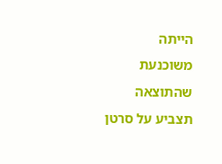הייתה משוכנעת שהתוצאה תצביע על סרטן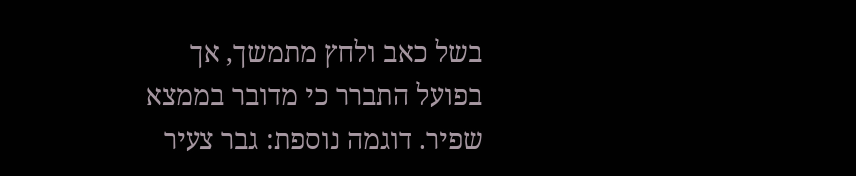בשל כאב ולחץ מתמשך, אך בפועל התברר כי מדובר בממצא שפיר. דוגמה נוספת: גבר צעיר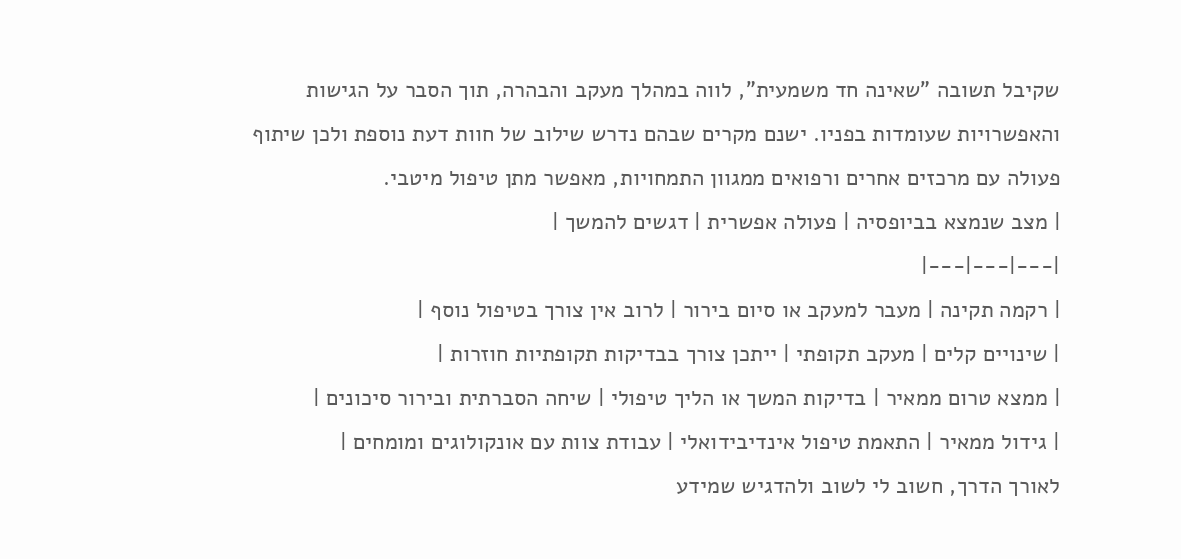שקיבל תשובה "שאינה חד משמעית", לווה במהלך מעקב והבהרה, תוך הסבר על הגישות והאפשרויות שעומדות בפניו. ישנם מקרים שבהם נדרש שילוב של חוות דעת נוספת ולכן שיתוף פעולה עם מרכזים אחרים ורפואים ממגוון התמחויות, מאפשר מתן טיפול מיטבי.
| מצב שנמצא בביופסיה | פעולה אפשרית | דגשים להמשך |
|---|---|---|
| רקמה תקינה | מעבר למעקב או סיום בירור | לרוב אין צורך בטיפול נוסף |
| שינויים קלים | מעקב תקופתי | ייתכן צורך בבדיקות תקופתיות חוזרות |
| ממצא טרום ממאיר | בדיקות המשך או הליך טיפולי | שיחה הסברתית ובירור סיכונים |
| גידול ממאיר | התאמת טיפול אינדיבידואלי | עבודת צוות עם אונקולוגים ומומחים |
לאורך הדרך, חשוב לי לשוב ולהדגיש שמידע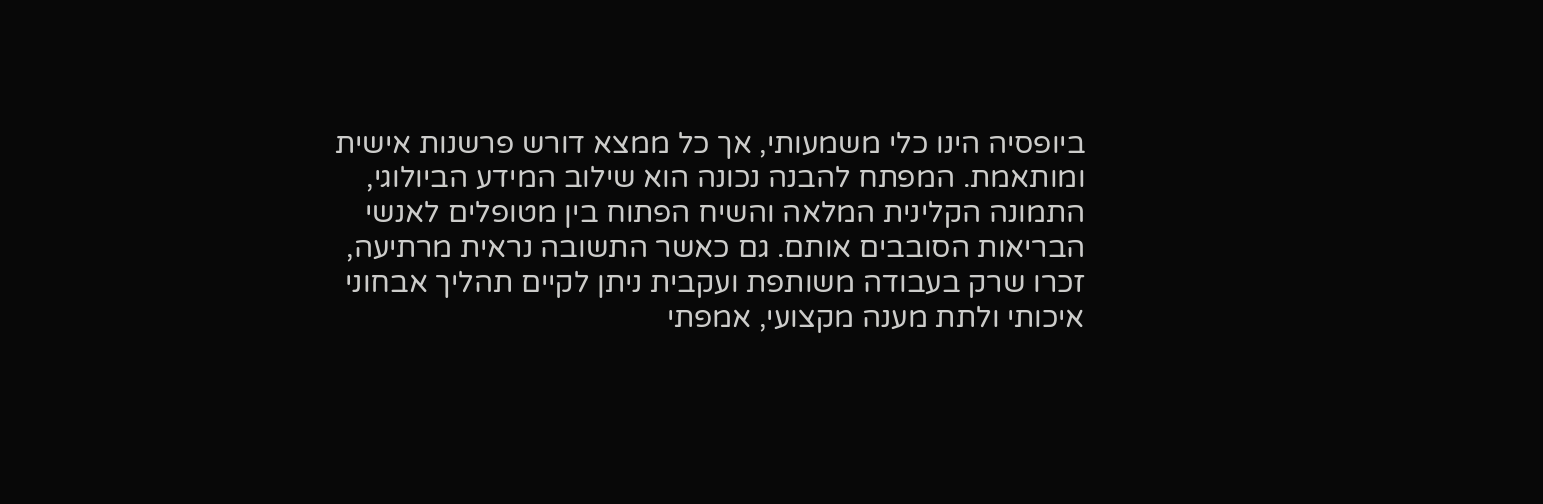ביופסיה הינו כלי משמעותי, אך כל ממצא דורש פרשנות אישית ומותאמת. המפתח להבנה נכונה הוא שילוב המידע הביולוגי, התמונה הקלינית המלאה והשיח הפתוח בין מטופלים לאנשי הבריאות הסובבים אותם. גם כאשר התשובה נראית מרתיעה, זכרו שרק בעבודה משותפת ועקבית ניתן לקיים תהליך אבחוני איכותי ולתת מענה מקצועי, אמפתי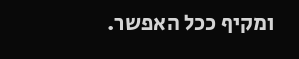ומקיף ככל האפשר.